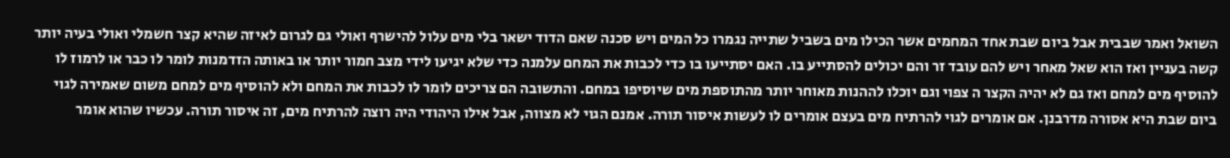השואל ואמר שבבית אבל ביום שבת אחד המחמים אשר הכילו מים בשביל שתייה נגמרו כל המים ויש סכנה שאם הדוד ישאר בלי מים עלול להישרף ואולי גם לגרום לאיזה שהיא קצר חשמלי ואולי בעיה יותר קשה בעניין ואז הוא שאל מאחר ויש להם עובד זר והם יכולים להסתייע בו. האם יסתייעו בו כדי לכבות את המחם עלמנה כדי שלא יגיעו לידי מצב חמור יותר או באותה הזדמנות לומר לו כבר או לרמוז לו להוסיף מים למחם ואז גם לא יהיה הקצר ה צפוי וגם יוכלו לההנות מאוחר יותר מהתוספת מים שיוסיפו במחם. והתשובה הם צריכים לומר לו לכבות את המחם ולא להוסיף מים למחם משום שאמירה לגוי ביום שבת היא אסורה מדרבנן. אם אומרים לגוי להרתיח מים בעצם אומרים לו לעשות איסור תורה. אמנם הגוי לא מצווה, אבל אילו היהודי היה רוצה להרתיח מים, זה איסור תורה. עכשיו שהוא אומר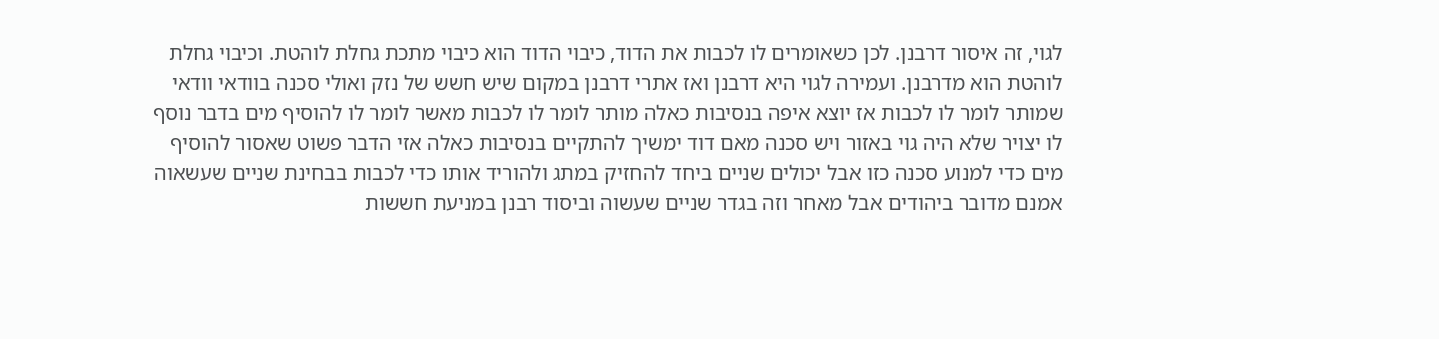לגוי, זה איסור דרבנן. לכן כשאומרים לו לכבות את הדוד, כיבוי הדוד הוא כיבוי מתכת גחלת לוהטת. וכיבוי גחלת לוהטת הוא מדרבנן. ועמירה לגוי היא דרבנן ואז אתרי דרבנן במקום שיש חשש של נזק ואולי סכנה בוודאי וודאי שמותר לומר לו לכבות אז יוצא איפה בנסיבות כאלה מותר לומר לו לכבות מאשר לומר לו להוסיף מים בדבר נוסף לו יצויר שלא היה גוי באזור ויש סכנה מאם דוד ימשיך להתקיים בנסיבות כאלה אזי הדבר פשוט שאסור להוסיף מים כדי למנוע סכנה כזו אבל יכולים שניים ביחד להחזיק במתג ולהוריד אותו כדי לכבות בבחינת שניים שעשאוה אמנם מדובר ביהודים אבל מאחר וזה בגדר שניים שעשוה וביסוד רבנן במניעת חששות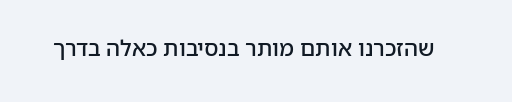שהזכרנו אותם מותר בנסיבות כאלה בדרך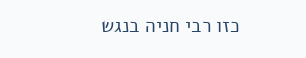כזו רבי חניה בנגש